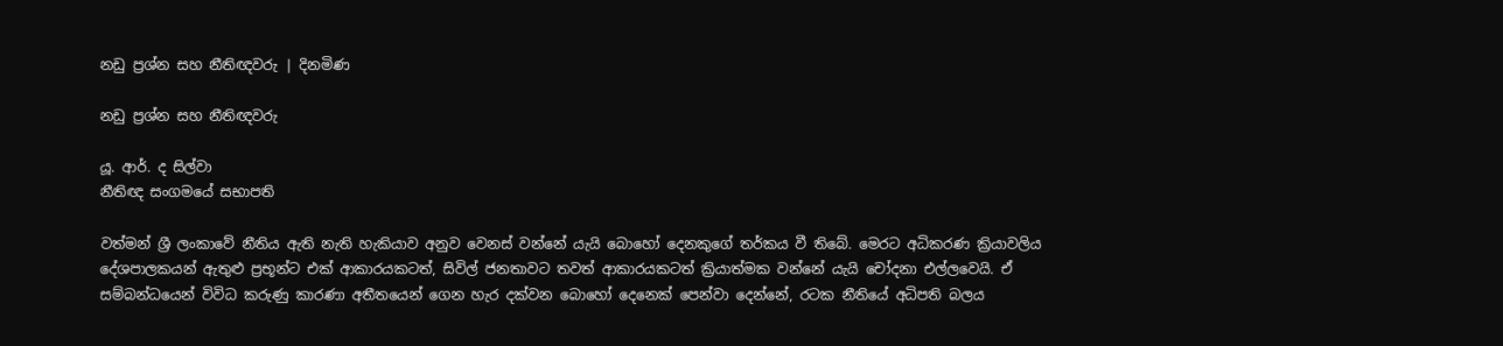නඩු ප්‍රශ්න සහ නීතිඥවරු | දිනමිණ

නඩු ප්‍රශ්න සහ නීතිඥවරු

යූ. ආර්. ද සිල්වා
නීතිඥ සංගමයේ සභාපති

වත්මන් ශ්‍රී ලංකාවේ නීතිය ඇති නැති හැකියාව අනුව වෙනස් වන්නේ යැයි බොහෝ දෙනකුගේ තර්කය වී තිබේ. මෙරට අධිකරණ ක්‍රියාවලිය දේශපාලකයන් ඇතුළු ප්‍රභූන්ට එක් ආකාරයකටත්, සිවිල් ජනතාවට තවත් ආකාරයකටත් ක්‍රියාත්මක වන්නේ යැයි චෝදනා එල්ලවෙයි. ඒ සම්බන්ධයෙන් විවිධ කරුණු කාරණා අතීතයෙන් ගෙන හැර දක්වන බොහෝ දෙනෙක් පෙන්වා දෙන්නේ, රටක නීතියේ අධිපති බලය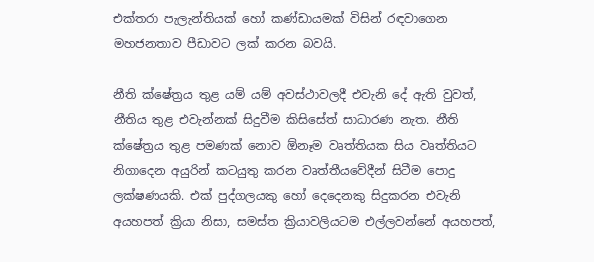එක්තරා පැලැන්තියක් හෝ කණ්ඩායමක් විසින් රඳවාගෙන මහජනතාව පීඩාවට ලක් කරන බවයි.

නීති ක්ෂේත්‍රය තුළ යම් යම් අවස්ථාවලදී එවැනි දේ ඇති වුවත්, නීතිය තුළ එවැන්නක් සිදුවීම කිසිසේත් සාධාරණ නැත. නීති ක්ෂේත්‍රය තුළ පමණක් නොව ඕනෑම වෘත්තියක සිය වෘත්තියට නිගාදෙන අයුරින් කටයුතු කරන වෘත්තීයවේදීන් සිටීම පොදු ලක්ෂණයකි. එක් පුද්ගලයකු හෝ දෙදෙනකු සිදුකරන එවැනි අයහපත් ක්‍රියා නිසා, සමස්ත ක්‍රියාවලියටම එල්ලවන්නේ අයහපත්,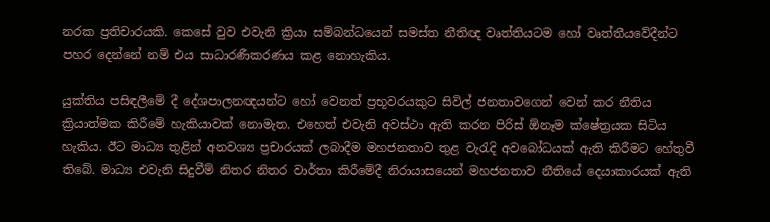නරක ප්‍රතිචාරයකි. කෙසේ වුව එවැනි ක්‍රියා සම්බන්ධයෙන් සමස්ත නීතිඥ වෘත්තියටම හෝ වෘත්තීයවේදීන්ට පහර දෙන්නේ නම් එය සාධාරණීකරණය කළ නොහැකිය.

යුක්තිය පසිඳලීමේ දී දේශපාලනඥයන්ට හෝ වෙනත් ප්‍රභූවරයකුට සිවිල් ජනතාවගෙන් වෙන් කර නීතිය ක්‍රියාත්මක කිරීමේ හැකියාවක් නොමැත. එහෙත් එවැනි අවස්ථා ඇති කරන පිරිස් ඕනෑම ක්ෂේත්‍රයක සිටිය හැකිය. ඊට මාධ්‍ය තුළින් අනවශ්‍ය ප්‍රචාරයක් ලබාදීම මහජනතාව තුළ වැරැදි අවබෝධයක් ඇති කිරීමට හේතුවී තිබේ. මාධ්‍ය එවැනි සිදුවීම් නිතර නිතර වාර්තා කිරීමේදී නිරායාසයෙන් මහජනතාව නීතියේ දෙයාකාරයක් ඇති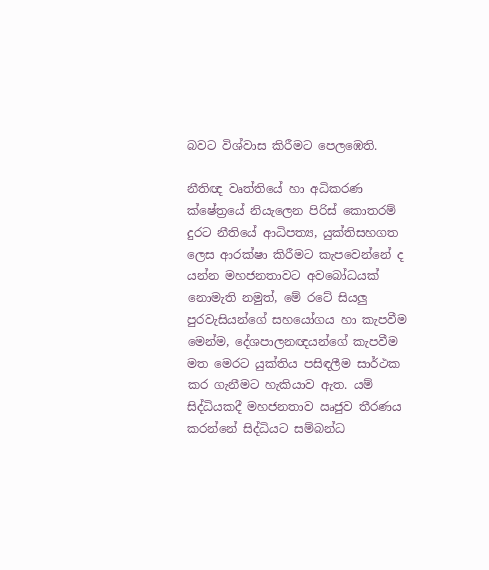බවට විශ්වාස කිරීමට පෙලඹෙති.

නීතිඥ වෘත්තියේ හා අධිකරණ ක්ෂේත්‍රයේ නියැලෙන පිරිස් කොතරම් දුරට නීතියේ ආධිපත්‍ය, යුක්තිසහගත ලෙස ආරක්ෂා කිරීමට කැපවෙන්නේ ද යන්න මහජනතාවට අවබෝධයක් නොමැති නමුත්, මේ රටේ සියලු පුරවැසියන්ගේ සහයෝගය හා කැපවීම මෙන්ම, දේශපාලනඥයන්ගේ කැපවීම මත මෙරට යුක්තිය පසිඳලීම සාර්ථක කර ගැනීමට හැකියාව ඇත. යම් සිද්ධියකදී මහජනතාව ඍජුව තීරණය කරන්නේ සිද්ධියට සම්බන්ධ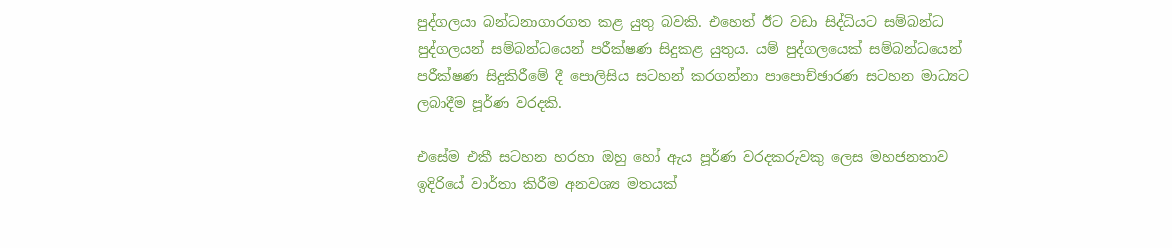පුද්ගලයා බන්ධනාගාරගත කළ යුතු බවකි. එහෙත් ඊට වඩා සිද්ධියට සම්බන්ධ පුද්ගලයන් සම්බන්ධයෙන් පරීක්ෂණ සිදුකළ යුතුය. යම් පුද්ගලයෙක් සම්බන්ධයෙන් පරීක්ෂණ සිදුකිරීමේ දී පොලිසිය සටහන් කරගන්නා පාපොච්ඡාරණ සටහන මාධ්‍යට ලබාදීම පූර්ණ වරදකි.

එසේම එකී සටහන හරහා ඔහු හෝ ඇය පූර්ණ වරදකරුවකු ලෙස මහජනතාව ඉදිරියේ වාර්තා කිරීම අනවශ්‍ය මතයක්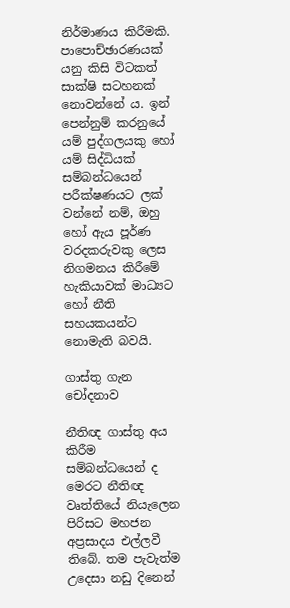නිර්මාණය කිරීමකි. පාපොච්ඡාරණයක් යනු කිසි විටකත් සාක්ෂි සටහනක් නොවන්නේ ය. ඉන් පෙන්නුම් කරනුයේ යම් පුද්ගලයකු‍ හෝ යම් සිද්ධියක් සම්බන්ධයෙන් පරීක්ෂණයට ලක් වන්නේ නම්, ඔහු හෝ ඇය පූර්ණ වරදකරුවකු ලෙස නිගමනය කිරීමේ හැකියාවක් මාධ්‍යට හෝ නීති සහයකයන්ට නොමැති බවයි.

ගාස්තු ගැන චෝදනාව

නීතිඥ ගාස්තු අය කිරීම සම්බන්ධයෙන් ද මෙරට නීතිඥ වෘත්තියේ නියැලෙන පිරිසට මහජන අප්‍රසාදය එල්ලවී තිබේ. තම පැවැත්ම උදෙසා නඩු දිනෙන්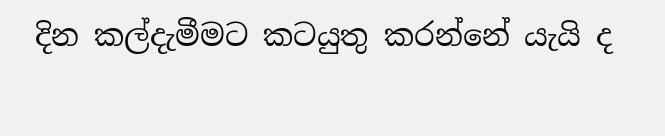දින කල්දැමීමට කටයුතු කරන්නේ යැයි ද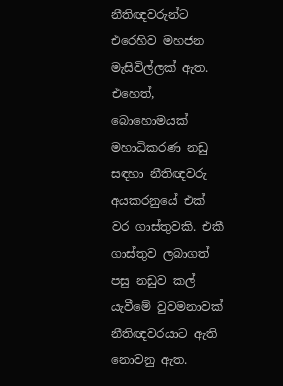නීතිඥවරුන්ට එරෙහිව මහජන මැසිවිල්ලක් ඇත. එහෙත්, බොහොමයක් මහාධිකරණ නඩු සඳහා නීතිඥවරු අයකරනුයේ එක් වර ගාස්තුවකි. එකී ගාස්තුව ලබාගත් පසු නඩුව කල් යැවීමේ වුවමනාවක් නීතිඥවරයාට ඇති නොවනු ඇත.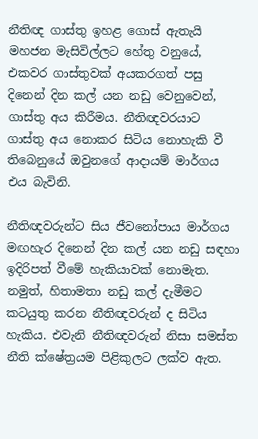නීතිඥ ගාස්තු ඉහළ ‍ගොස් ඇතැයි මහජන මැසිවිල්ලට හේතු වනුයේ, එකවර ගාස්තුවක් අයකරගත් පසු දිනෙන් දින කල් යන නඩු වෙනුවෙන්, ගාස්තු අය කිරීමය. නීතිඥවරයාට ගාස්තු අය නොකර සිටිය නොහැකි වී තිබෙනුයේ ඔවුනගේ ආදායම් මාර්ගය එය බැවිනි.

නීතිඥවරුන්ට සිය ජීවනෝපාය මාර්ගය මඟහැර දිනෙන් දින කල් යන නඩු සඳහා ඉදිරිපත් වීමේ හැකියාවක් නොමැත. නමුත්, හිතාමතා නඩු කල් දැමීමට කටයුතු කරන නීතිඥවරුන් ද සිටිය හැකිය. එවැනි නීතිඥවරුන් නිසා සමස්ත නීති ක්ෂේත්‍රයම පිළිකුලට ලක්ව ඇත.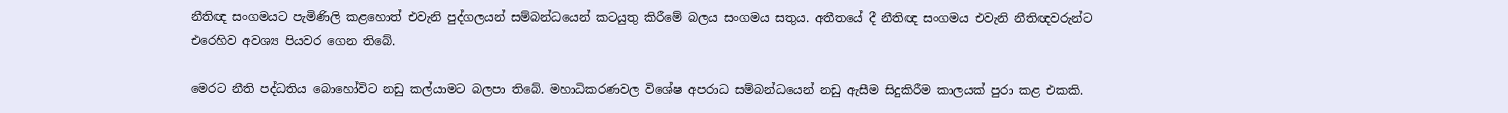නීතිඥ සංගමයට පැමිණිලි කළහොත් එවැනි පුද්ගලයන් සම්බන්ධයෙන් කටයුතු කිරීමේ බලය සංගමය සතුය. අතීතයේ දී නීතිඥ සංගමය එවැනි නීතිඥවරුන්ට එරෙහිව අවශ්‍ය පියවර ගෙන තිබේ.

මෙරට නීති පද්ධතිය බොහෝවිට නඩු කල්යාමට බලපා තිබේ. මහාධිකරණවල විශේෂ අපරාධ සම්බන්ධයෙන් නඩු ඇසීම සිදුකිරීම කාලයක් පුරා කළ එකකි.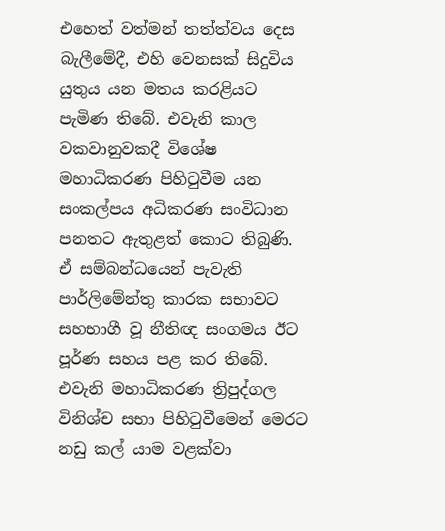එහෙත් වත්මන් තත්ත්වය දෙස බැලීමේදී, එහි වෙනසක් සිදුවිය යුතුය යන මතය කරළියට පැමිණ තිබේ. එවැනි කාල වකවානුවකදී විශේෂ මහාධිකරණ පිහිටුවීම යන සංකල්පය අධිකරණ සංවිධාන පනතට ඇතුළත් කොට තිබුණි. ඒ සම්බන්ධයෙන් පැවැති පාර්ලිමේන්තු කාරක සභාවට සහභාගී වූ නීතිඥ සංගමය ඊට පූර්ණ සහය පළ කර තිබේ. එවැනි මහාධිකරණ ත්‍රිපුද්ගල විනිශ්ච සභා පිහිටුවීමෙන් මෙරට නඩු කල් යාම වළක්වා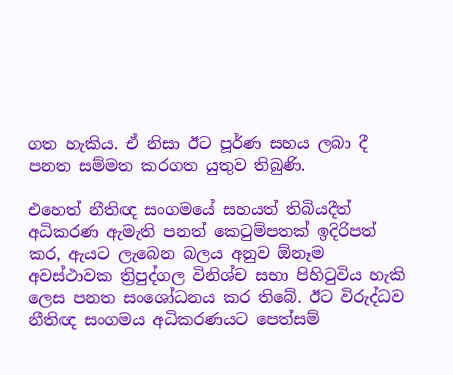ගත හැකිය. ඒ නිසා ඊට පූර්ණ සහය ලබා දී පනත සම්මත කරගත යුතුව තිබුණි.

එහෙත් නීතිඥ සංගමයේ සහයත් තිබියදීත් අධිකරණ ඇමැති පනත් කෙටුම්පතක් ඉදිරිපත් කර, ඇයට ලැබෙන බලය අනුව ඕනෑම අවස්ථාවක ත්‍රිපුද්ගල විනිශ්ච සභා පිහිටුවිය හැකි ලෙස පනත සංශෝධනය කර තිබේ. ඊට විරුද්ධව නීතිඥ සංගමය අධිකරණයට පෙත්සම්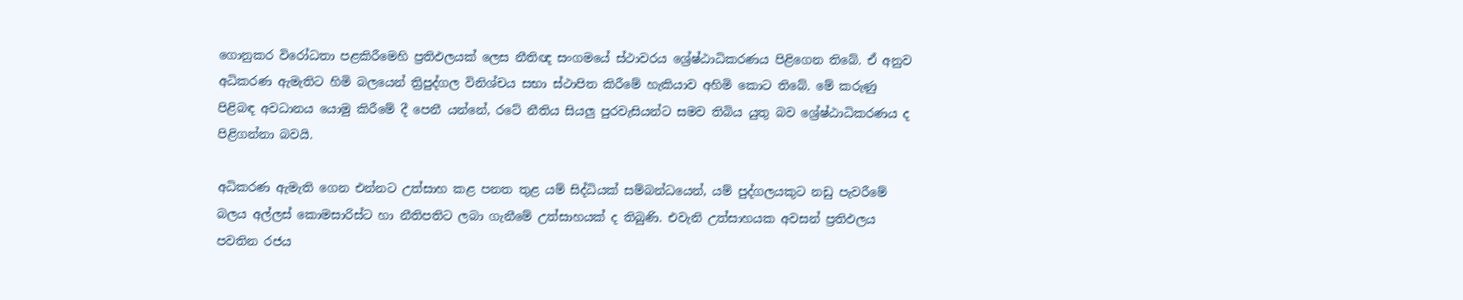ගොනුකර විරෝධතා පළකිරීමෙහි ප්‍රතිඵලයක් ලෙස නීතිඥ සංගමයේ ස්ථාවරය ශ්‍රේෂ්ඨාධිකරණය පිළිගෙන තිබේ. ඒ අනුව අධිකරණ ඇමැතිට හිමි බලයෙන් ත්‍රිපුද්ගල විනිශ්චය සභා ස්ථාපිත කිරීමේ හැකියාව අහිමි කොට තිබේ. මේ කරුණු පිළිබඳ අවධානය යොමු කිරීමේ දී පෙනී යන්නේ, රටේ නීතිය සියලු පුරවැසියන්ට සමව තිබිය යුතු බව ශ්‍රේෂ්ඨාධිකරණය ද පිළිගන්නා බවයි.

අධිකරණ ඇමැති ගෙන එන්නට උත්සාහ කළ පනත තුළ යම් සිද්ධියක් සම්බන්ධයෙන්, යම් පුද්ගලයකුට නඩු පැවරීමේ බලය අල්ලස් කොමසාරිස්ට හා නීතිපතිට ලබා ගැනීමේ උත්සාහයක් ද තිබුණි. එවැනි උත්සාහයක අවසන් ප්‍රතිඵලය පවතින රජය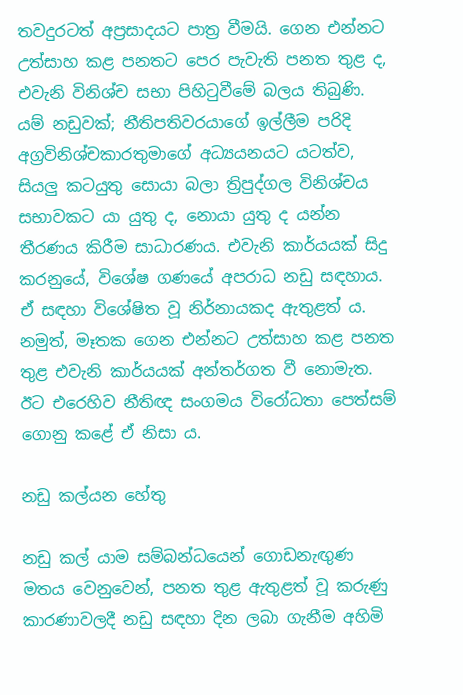තවදුරටත් අප්‍රසාදයට පාත්‍ර වීමයි. ගෙන එන්නට උත්සාහ කළ පනතට පෙර පැවැති පනත තුළ ද, එවැනි විනිශ්ච සභා පිහිටුවීමේ බලය තිබුණි. යම් නඩුවක්; නීතිපතිවරයාගේ ඉල්ලීම පරිදි අග්‍රවිනිශ්චකාරතුමාගේ අධ්‍යයනයට යටත්ව, සියලු කටයුතු සොයා බලා ත්‍රිපුද්ගල විනිශ්චය සභාවකට යා යුතු ද, නොයා යුතු ද යන්න තීරණය කිරීම සාධාරණය. එවැනි කාර්යයක් සිදු කරනුයේ, විශේෂ ගණයේ අපරාධ නඩු සඳහාය. ඒ සඳහා විශේෂිත වූ නිර්නායකද ඇතුළත් ය. නමුත්, මෑතක ගෙන එන්නට උත්සාහ කළ පනත තුළ එවැනි කාර්යයක් අන්තර්ගත වී නොමැත. ඊට එරෙහිව නීතිඥ සංගමය විරෝධතා පෙත්සම් ගොනු කළේ ඒ නිසා ය.

නඩු කල්යන හේතු

නඩු කල් යාම සම්බන්ධයෙන් ගොඩනැඟුණ මතය වෙනුවෙන්, පනත තුළ ඇතුළත් වූ කරුණු කාරණාවලදී නඩු සඳහා දින ලබා ගැනීම අහිමි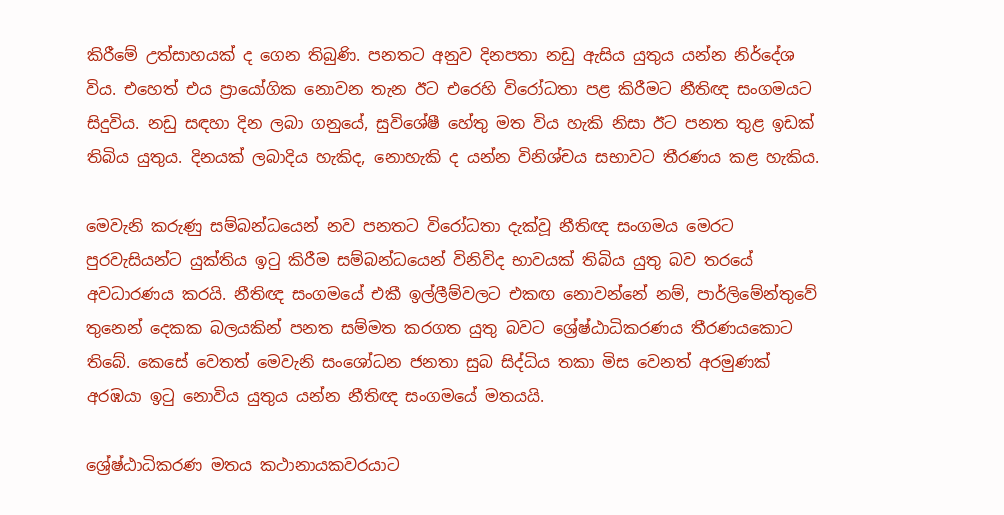කිරීමේ උත්සාහයක් ද ගෙන තිබුණි. පනතට අනුව දිනපතා නඩු ඇසිය යුතුය යන්න නිර්දේශ විය. එහෙත් එය ප්‍රායෝගික නොවන තැන ඊට එරෙහි විරෝධතා පළ කිරීමට නීතිඥ සංගමයට සිදුවිය. නඩු සඳහා දින ලබා ගනුයේ, සුවිශේෂී හේතු මත විය හැකි නිසා ඊට පනත තුළ ඉඩක් තිබිය යුතුය. දිනයක් ලබාදිය හැකිද, නොහැකි ද යන්න විනිශ්චය සභාවට තීරණය කළ හැකිය.

මෙවැනි කරුණු සම්බන්ධයෙන් නව පනතට විරෝධතා දැක්වූ නීතිඥ සංගමය මෙරට පුරවැසියන්ට යුක්තිය ඉටු කිරීම සම්බන්ධයෙන් විනිවිද භාවයක් තිබිය යුතු බව තරයේ අවධාරණය කරයි. නීතිඥ සංගමයේ එකී ඉල්ලීම්වලට එකඟ නොවන්නේ නම්, පාර්ලිමේන්තුවේ තුනෙන් දෙකක බලයකින් පනත සම්මත කරගත යුතු බවට ශ්‍රේෂ්ඨාධිකරණය තීරණයකොට තිබේ. කෙසේ වෙතත් මෙවැනි සංශෝධන ජනතා සුබ සිද්ධිය තකා මිස වෙනත් අරමුණක් අරඹයා ඉටු නොවිය යුතුය යන්න නීතිඥ සංගමයේ මතයයි.

ශ්‍රේෂ්ඨාධිකරණ මතය කථානායකවරයාට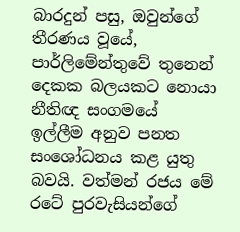බාරදුන් පසු, ඔවුන්ගේ තීරණය වූයේ, පාර්ලිමේන්තුවේ තුනෙන් දෙකක බලයකට නොයා නීතිඥ සංගමයේ ඉල්ලීම අනුව පනත සංශෝධනය කළ යුතු බවයි. වත්මන් රජය මේ රටේ පුරවැසියන්ගේ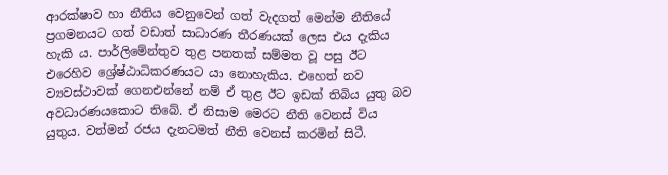ආරක්ෂාව හා නීතිය වෙනුවෙන් ගත් වැදගත් මෙන්ම නීතියේ ප්‍රගමනයට ගත් වඩාත් සාධාරණ තීරණයක් ලෙස එය දැකිය හැකි ය. පාර්ලිමේන්තුව තුළ පනතක් සම්මත වූ පසු ඊට එරෙහිව ශ්‍රේෂ්ඨාධිකරණයට යා නොහැකිය. එහෙත් නව ව්‍යවස්ථාවක් ගෙනඑන්නේ නම් ඒ තුළ ඊට ඉඩක් තිබිය යුතු බව අවධාරණයකොට තිබේ. ඒ නිසාම මෙරට නීති වෙනස් විය යුතුය. වත්මන් රජය දැනටමත් නීති වෙනස් කරමින් සිටී.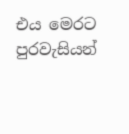එය මෙරට පුරවැසියන්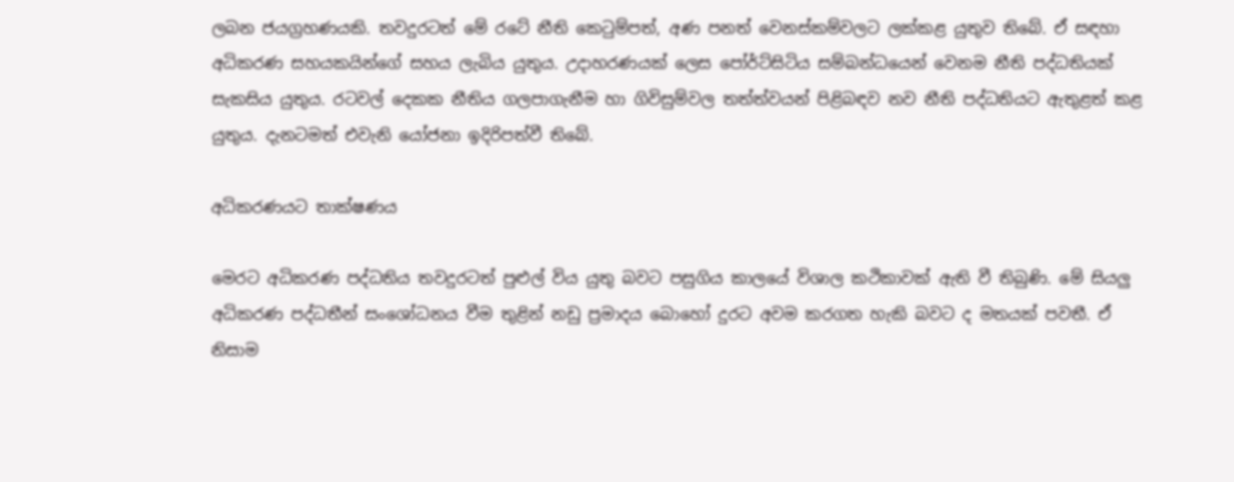ලබන ජයග්‍රහණයකි. තවදුරටත් මේ රටේ නීති කෙටුම්පත්, අණ පනත් වෙනස්කම්වලට ලක්කළ යුතුව තිබේ. ඒ සඳහා අධිකරණ සහයකයින්ගේ සහය ලැබිය යුතුය. උදාහරණයක් ලෙස පෝර්ට්සිටිය සම්බන්ධයෙන් වෙනම නීති පද්ධතියක් සැකසිය යුතුය. රටවල් දෙකක නීතිය ගලපාගැනීම හා ගිවිසුම්වල තත්ත්වයන් පිළිබඳව නව නීති පද්ධතියට ඇතුළත් කළ යුතුය. දැනටමත් එවැනි යෝජනා ඉදිරිපත්වී තිබේ.

අධිකරණයට තාක්ෂණය

මෙරට අධිකරණ පද්ධතිය තවදුරටත් පුළුල් විය යුතු බවට පසුගිය කාලයේ විශාල කථිකාවක් ඇති වී තිබුණි. මේ සියලු අධිකරණ පද්ධතීන් සංශෝධනය වීම තුළින් නඩු ප්‍රමාදය බොහෝ දුරට අවම කරගත හැකි බවට ද මතයක් පවතී. ඒ නිසාම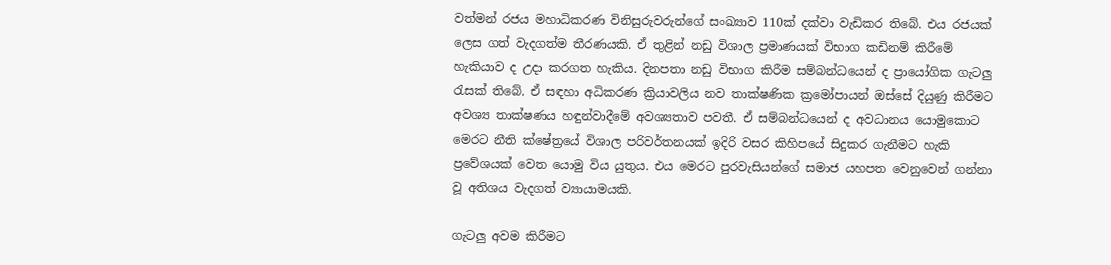වත්මන් රජය මහාධිකරණ විනිසුරුවරුන්ගේ සංඛ්‍යාව 110ක් දක්වා වැඩිකර තිබේ. එය රජයක් ලෙස ගත් වැදගත්ම තීරණයකි. ඒ තුළින් නඩු විශාල ප්‍රමාණයක් විභාග කඩිනම් කිරීමේ හැකියාව ද උදා කරගත හැකිය. දිනපතා නඩු විභාග කිරීම සම්බන්ධයෙන් ද ප්‍රායෝගික ගැටලු රැසක් තිබේ. ඒ සඳහා අධිකරණ ක්‍රියාවලිය නව තාක්ෂණික ක්‍රමෝපායන් ඔස්සේ දියුණු කිරීමට අවශ්‍ය තාක්ෂණය හඳුන්වාදීමේ අවශ්‍යතාව පවතී. ඒ සම්බන්ධයෙන් ද අවධානය යොමුකොට මෙරට නීති ක්ෂේත්‍රයේ විශාල පරිවර්තනයක් ඉදිරි වසර කිහිපයේ සිදුකර ගැනීමට හැකි ප්‍රවේශයක් වෙත යොමු විය යුතුය. එය මෙරට පුරවැසියන්ගේ සමාජ යහපත වෙනුවෙන් ගන්නා වූ අතිශය වැදගත් ව්‍යායාමයකි.

ගැටලු අවම කිරීමට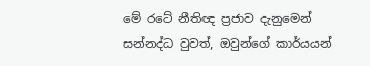මේ රටේ නීතිඥ ප්‍රජාව දැනුමෙන් සන්නද්ධ වුවත්, ඔවුන්ගේ කාර්යයන්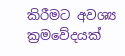කිරීමට අවශ්‍ය ක්‍රමවේදයක්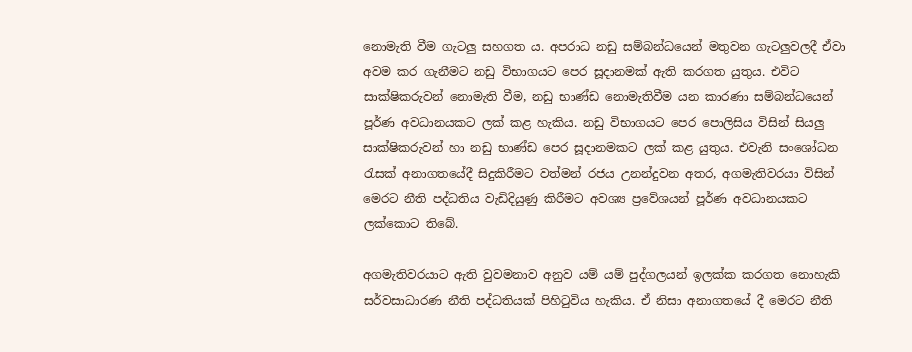නොමැති වීම ගැටලු සහගත ය. අපරාධ නඩු සම්බන්ධයෙන් මතුවන ගැටලුවලදී ඒවා අවම කර ගැනීමට නඩු විභාගයට පෙර සූදානමක් ඇති කරගත යුතුය. එවිට සාක්ෂිකරුවන් නොමැති වීම, නඩු භාණ්ඩ නොමැතිවීම යන කාරණා සම්බන්ධයෙන් පූර්ණ අවධානයකට ලක් කළ හැකිය. නඩු විභාගයට පෙර පොලිසිය විසින් සියලු සාක්ෂිකරුවන් හා නඩු භාණ්ඩ පෙර සූදානමකට ලක් කළ යුතුය. එවැනි සංශෝධන රැසක් අනාගතයේදී සිදුකිරීමට වත්මන් රජය උනන්දුවන අතර, අගමැතිවරයා විසින් මෙරට නීති පද්ධතිය වැඩිදියුණු කිරීමට අවශ්‍ය ප්‍රවේශයන් පූර්ණ අවධානයකට ලක්කොට තිබේ.

අගමැතිවරයාට ඇති වුවමනාව අනුව යම් යම් පුද්ගලයන් ඉලක්ක කරගත නොහැකි සර්වසාධාරණ නීති පද්ධතියක් පිහිටුවිය හැකිය. ඒ නිසා අනාගතයේ දී මෙරට නීති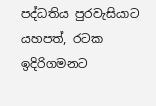පද්ධතිය පුරවැසියාට යහපත්, රටක ඉදිරිගමනට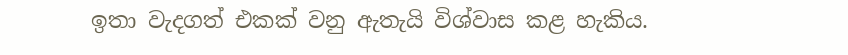ඉතා වැදගත් එකක් වනු ඇතැයි විශ්වාස කළ හැකිය.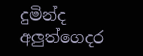දුමින්ද අලුත්ගෙදර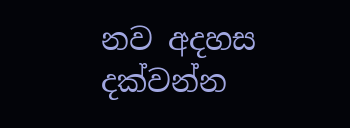නව අදහස දක්වන්න